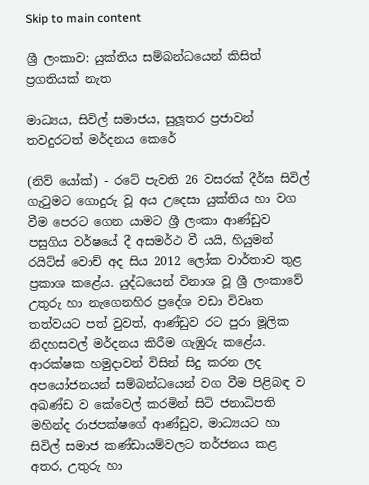Skip to main content

ශ්‍රී ලංකාව: යුක්තිය සම්බන්ධයෙන් කිසිත් ප්‍රගතියක් නැත

මාධ්‍යය, සිවිල් සමාජය, සුලූතර ප්‍රජාවන් තවදුරටත් මර්දනය කෙරේ

(නිව් යෝක්) - රටේ පැවති 26 වසරක් දීර්ඝ සිවිල් ගැටුමට ගොදුරු වූ අය උදෙසා යුක්තිය හා වග වීම පෙරට ගෙන යාමට ශ්‍රී ලංකා ආණ්ඩුව පසුගිය වර්ෂයේ දී අසමර්ථ වී යයි, හියුමන් රයිට්ස් වොච් අද සිය 2012 ලෝක වාර්තාව තුළ ප්‍රකාශ කළේය. යුද්ධයෙන් විනාශ වූ ශ්‍රී ලංකාවේ උතුරු හා නැගෙනහිර ප්‍රදේශ වඩා විවෘත තත්වයට පත් වුවත්, ආණ්ඩුව රට පුරා මූලික නිදහසවල් මර්දනය කිරීම ගැඹුරු කළේය. ආරක්ෂක හමුදාවන් විසින් සිදු කරන ලද අපයෝජනයන් සම්බන්ධයෙන් වග වීම පිළිබඳ ව අඛණ්ඩ ව කේවෙල් කරමින් සිටි ජනාධිපති මහින්ද රාජපක්ෂගේ ආණ්ඩුව, මාධ්‍යයට හා සිවිල් සමාජ කණ්ඩායම්වලට තර්ජනය කළ අතර, උතුරු හා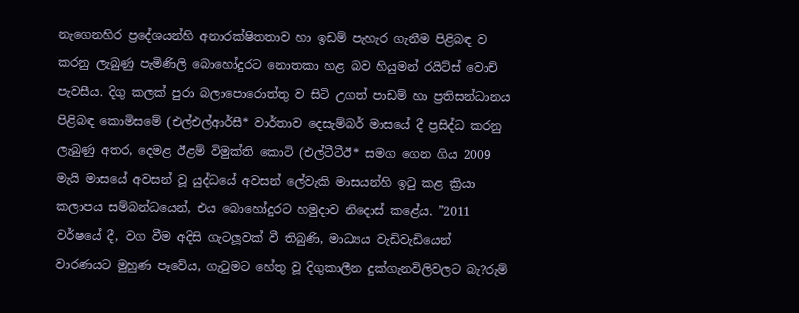නැගෙනහිර ප්‍රදේශයන්හි අනාරක්ෂිතතාව හා ඉඩම් පැහැර ගැනීම පිළිබඳ ව කරනු ලැබුණු පැමිණිලි බොහෝදුරට නොතකා හළ බව හියුමන් රයිට්ස් වොච් පැවසීය. දිගු කලක් පුරා බලාපොරොත්තු ව සිටි උගත් පාඩම් හා ප්‍රතිසන්ධානය පිළිබඳ කොමිසමේ (එල්එල්ආර්සී* වාර්තාව දෙසැම්බර් මාසයේ දී ප්‍රසිද්ධ කරනු ලැබුණු අතර, දෙමළ ඊළම් විමුක්ති කොටි (එල්ටීටීඊ* සමග ගෙන ගිය 2009 මැයි මාසයේ අවසන් වූ යුද්ධයේ අවසන් ලේවැකි මාසයන්හි ඉටු කළ ක්‍රියා කලාපය සම්බන්ධයෙන්, එය බොහෝදුරට හමුදාව නිදොස් කළේය. ”2011 වර්ෂයේ දී, වග වීම අදිසි ගැටලූවක් වී තිබුණි, මාධ්‍යය වැඩිවැඩියෙන් වාරණයට මුහුණ පෑවේය, ගැටුමට හේතු වූ දිගුකාලීන දුක්ගැනවිලිවලට බැ?රුම්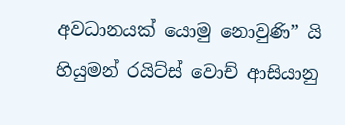අවධානයක් යොමු නොවුණි” යි හියුමන් රයිට්ස් වොච් ආසියානු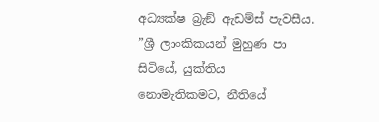අධ්‍යක්ෂ බ්‍රැඞ් ඇඩම්ස් පැවසීය. ”ශ්‍රී ලාංකිකයන් මුහුණ පා සිටියේ, යුක්තිය නොමැතිකමට, නීතියේ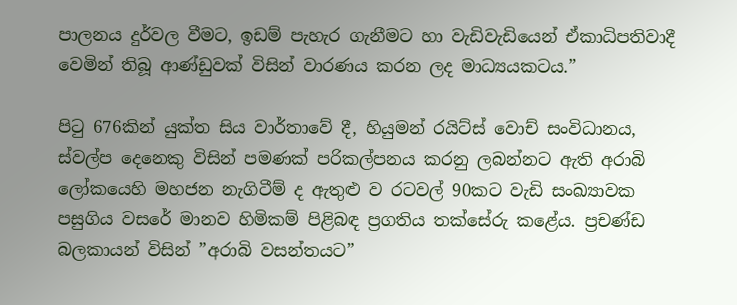පාලනය දුර්වල වීමට, ඉඩම් පැහැර ගැනීමට හා වැඩිවැඩියෙන් ඒකාධිපතිවාදී වෙමින් තිබූ ආණ්ඩුවක් විසින් වාරණය කරන ලද මාධ්‍යයකටය.”

පිටු 676කින් යුක්ත සිය වාර්තාවේ දී, හියුමන් රයිට්ස් වොච් සංවිධානය, ස්වල්ප දෙනෙකු විසින් පමණක් පරිකල්පනය කරනු ලබන්නට ඇති අරාබි ලෝකයෙහි මහජන නැගිටීම් ද ඇතුළු ව රටවල් 90කට වැඩි සංඛ්‍යාවක පසුගිය වසරේ මානව හිමිකම් පිළිබඳ ප්‍රගතිය තක්සේරු කළේය. ප්‍රචණ්ඩ බලකායන් විසින් ”අරාබි වසන්තයට”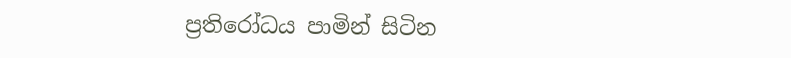ප්‍රතිරෝධය පාමින් සිටින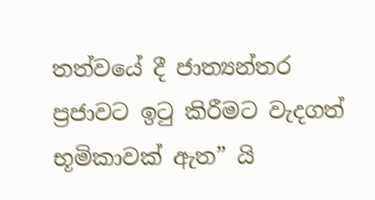තත්වයේ දී ජාත්‍යන්තර ප්‍රජාවට ඉටු කිරීමට වැදගත් භූමිකාවක් ඇත” යි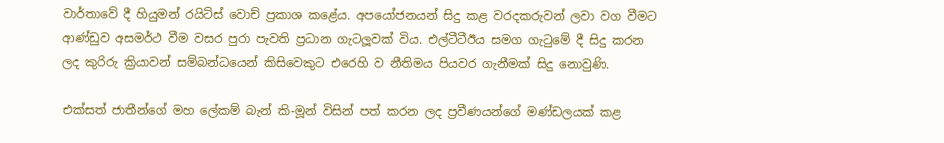වාර්තාවේ දී හියුමන් රයිට්ස් වොච් ප්‍රකාශ කළේය. අපයෝජනයන් සිදු කළ වරදකරුවන් ලවා වග වීමට ආණ්ඩුව අසමර්ථ වීම වසර පුරා පැවති ප්‍රධාන ගැටලූවක් විය. එල්ටීටීඊය සමග ගැටුමේ දී සිදු කරන ලද කුරිරු ක්‍රියාවන් සම්බන්ධයෙන් කිසිවෙකුට එරෙහි ව නීතිමය පියවර ගැනීමක් සිදු නොවුණි.

එක්සත් ජාතීන්ගේ මහ ලේකම් බැන් කි-මූන් විසින් පත් කරන ලද ප්‍රවීණයන්ගේ මණ්ඩලයක් කළ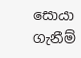සොයා ගැනීම්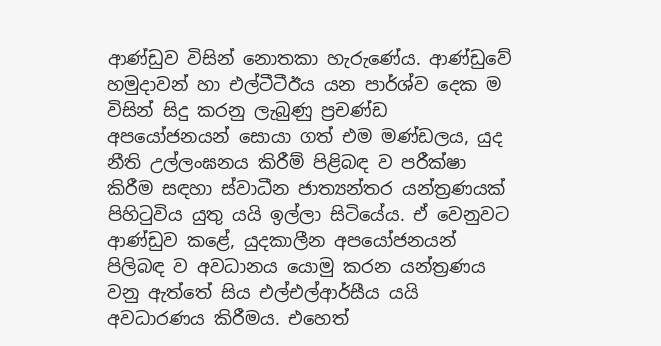ආණ්ඩුව විසින් නොතකා හැරුණේය. ආණ්ඩුවේ හමුදාවන් හා එල්ටීටීඊය යන පාර්ශ්ව දෙක ම විසින් සිදු කරනු ලැබුණු ප්‍රචණ්ඩ අපයෝජනයන් සොයා ගත් එම මණ්ඩලය, යුද නීති උල්ලංඝනය කිරීම් පිළිබඳ ව පරීක්ෂා කිරීම සඳහා ස්වාධීන ජාත්‍යන්තර යන්ත්‍රණයක් පිහිටුවිය යුතු යයි ඉල්ලා සිටියේය. ඒ වෙනුවට ආණ්ඩුව කළේ, යුදකාලීන අපයෝජනයන් පිලිබඳ ව අවධානය යොමු කරන යන්ත්‍රණය වනු ඇත්තේ සිය එල්එල්ආර්සීය යයි අවධාරණය කිරීමය. එහෙත්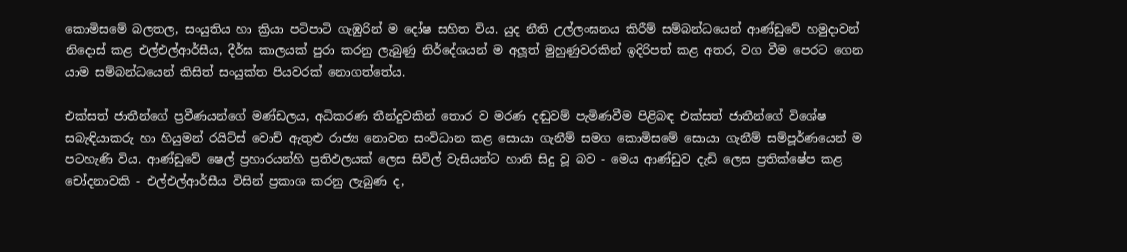කොමිසමේ බලතල, සංයුතිය හා ක්‍රියා පටිපාටි ගැඹුරින් ම දෝෂ සහිත විය. යුද නීති උල්ලංඝනය කිරීම් සම්බන්ධයෙන් ආණ්ඩුවේ හමුදාවන් නිදොස් කළ එල්එල්ආර්සීය, දීර්ඝ කාලයක් පුරා කරනු ලැබුණු නිර්දේශයන් ම අලූත් මුහුණුවරකින් ඉදිරිපත් කළ අතර, වග වීම පෙරට ගෙන යාම සම්බන්ධයෙන් කිසිත් සංයුක්ත පියවරක් නොගත්තේය.

එක්සත් ජාතීන්ගේ ප්‍රවීණයන්ගේ මණ්ඩලය, අධිකරණ තීන්දුවකින් තොර ව මරණ දඬුවම් පැමිණවීම පිළිබඳ එක්සත් ජාතීන්ගේ විශේෂ සබැඳියාකරු හා හියුමන් රයිට්ස් වොච් ඇතුළු රාජ්‍ය නොවන සංවිධාන කළ සොයා ගැනීම් සමග කොමිසමේ සොයා ගැනීම් සම්පූර්ණයෙන් ම පටහැණි විය. ආණ්ඩුවේ ෂෙල් ප්‍රහාරයන්හි ප්‍රතිඵලයක් ලෙස සිවිල් වැසියන්ට හානි සිදු වූ බව - මෙය ආණ්ඩුව දැඩි ලෙස ප්‍රතික්ෂේප කළ චෝදනාවකි - එල්එල්ආර්සීය විසින් ප්‍රකාශ කරනු ලැබුණ ද,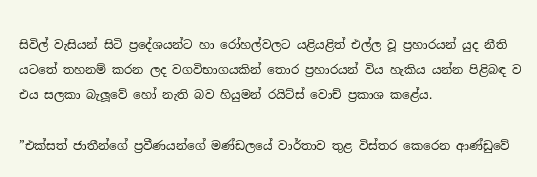සිවිල් වැසියන් සිටි ප්‍රදේශයන්ට හා රෝහල්වලට යළියළිත් එල්ල වූ ප්‍රහාරයන් යුද නීති යටතේ තහනම් කරන ලද වගවිභාගයකින් තොර ප්‍රහාරයන් විය හැකිය යන්න පිළිබඳ ව එය සලකා බැලූවේ හෝ නැති බව හියුමන් රයිට්ස් වොච් ප්‍රකාශ කළේය.

”එක්සත් ජාතීන්ගේ ප්‍රවීණයන්ගේ මණ්ඩලයේ වාර්තාව තුළ විස්තර කෙරෙන ආණ්ඩුවේ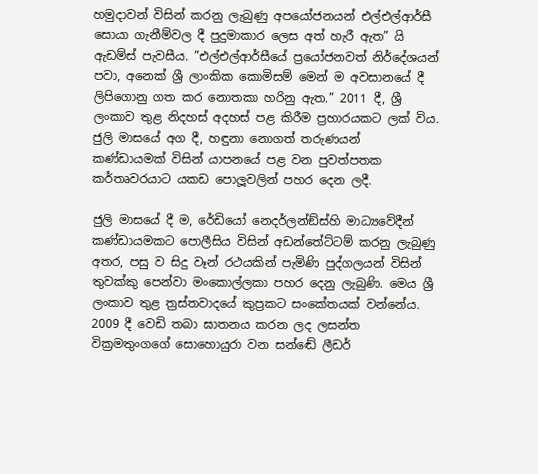හමුදාවන් විසින් කරනු ලැබුණු අපයෝජනයන් එල්එල්ආර්සී සොයා ගැනීම්වල දී පුදුමාකාර ලෙස අත් හැරී ඇත” යි ඇඩම්ස් පැවසීය. ”එල්එල්ආර්සීයේ ප්‍රයෝජනවත් නිර්දේශයන් පවා, අනෙක් ශ්‍රී ලාංකික කොමිසම් මෙන් ම අවසානයේ දී ලිපිගොනු ගත කර නොතකා හරිනු ඇත.” 2011 දී, ශ්‍රී ලංකාව තුළ නිදහස් අදහස් පළ කිරීම ප්‍රහාරයකට ලක් විය. ජුලි මාසයේ අග දී, හඳුනා නොගත් තරුණයන් කණ්ඩායමක් විසින් යාපනයේ පළ වන පුවත්පතක කර්තෘවරයාට යකඩ පොලූවලින් පහර දෙන ලදී.

ජුලි මාසයේ දී ම, රේඩියෝ නෙදර්ලන්ඞ්ස්හි මාධ්‍යවේදීන් කණ්ඩායමකට පොලීසිය විසින් අඩන්තේට්ටම් කරනු ලැබුණු අතර, පසු ව සිදු වෑන් රථයකින් පැමිණි පුද්ගලයන් විසින් තුවක්කු පෙන්වා මංකොල්ලකා පහර දෙනු ලැබුණි. මෙය ශ්‍රී ලංකාව තුළ ත්‍රස්තවාදයේ කුප්‍රකට සංකේතයක් වන්නේය. 2009 දී වෙඩි තබා ඝාතනය කරන ලද ලසන්ත වික්‍රමතුංගගේ සොහොයුරා වන සන්ඬේ ලීඩර්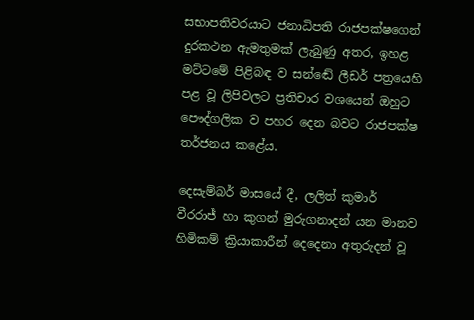සභාපතිවරයාට ජනාධිපති රාජපක්ෂගෙන් දුරකථන ඇමතුමක් ලැබුණු අතර, ඉහළ මට්ටමේ පිළිබඳ ව සන්ඬේ ලීඩර් පත්‍රයෙහි පළ වූ ලිපිවලට ප්‍රතිචාර වශයෙන් ඔහුට පෞද්ගලික ව පහර දෙන බවට රාජපක්ෂ තර්ජනය කළේය.

දෙසැම්බර් මාසයේ දී, ලලිත් කුමාර් වීරරාජ් හා කුගන් මුරුගනාදන් යන මානව හිමිකම් ක්‍රියාකාරීන් දෙදෙනා අතුරුදන් වූ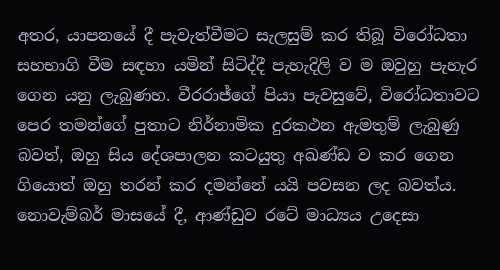අතර, යාපනයේ දී පැවැත්වීමට සැලසුම් කර තිබූ විරෝධතා සහභාගි වීම සඳහා යමින් සිටිද්දී පැහැදිලි ව ම ඔවුහු පැහැර ගෙන යනු ලැබුණහ. වීරරාජ්ගේ පියා පැවසුවේ, විරෝධතාවට පෙර තමන්ගේ පුතාට නිර්නාමික දුරකථන ඇමතුම් ලැබුණු බවත්, ඔහු සිය දේශපාලන කටයුතු අඛණ්ඩ ව කර ගෙන ගියොත් ඔහු තරන් කර දමන්නේ යයි පවසන ලද බවත්ය. නොවැම්බර් මාසයේ දී, ආණ්ඩුව රටේ මාධ්‍යය උදෙසා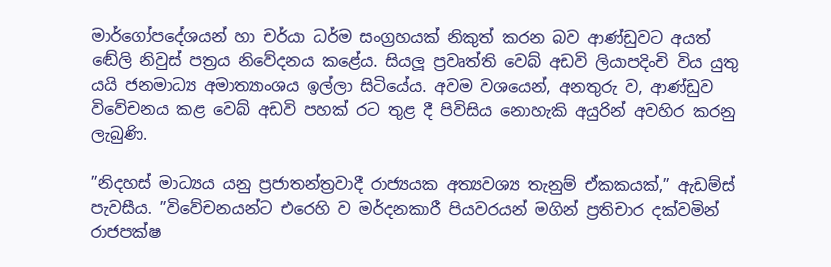මාර්ගෝපදේශයන් හා චර්යා ධර්ම සංග්‍රහයක් නිකුත් කරන බව ආණ්ඩුවට අයත් ඬේලි නිවුස් පත්‍රය නිවේදනය කළේය. සියලූ ප්‍රවෘත්ති වෙබ් අඩවි ලියාපදිංචි විය යුතු යයි ජනමාධ්‍ය අමාත්‍යාංශය ඉල්ලා සිටියේය. අවම වශයෙන්, අනතුරු ව, ආණ්ඩුව විවේචනය කළ වෙබ් අඩවි පහක් රට තුළ දී පිවිසිය නොහැකි අයුරින් අවහිර කරනු ලැබුණි.

”නිදහස් මාධ්‍යය යනු ප්‍රජාතන්ත්‍රවාදී රාජ්‍යයක අත්‍යවශ්‍ය තැනුම් ඒකකයක්,” ඇඩම්ස් පැවසීය. ”විවේචනයන්ට එරෙහි ව මර්දනකාරී පියවරයන් මගින් ප්‍රතිචාර දක්වමින් රාජපක්ෂ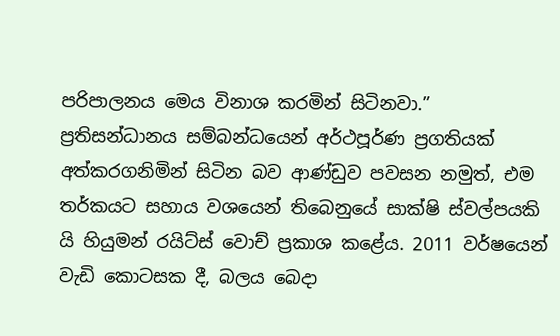පරිපාලනය මෙය විනාශ කරමින් සිටිනවා.” ප්‍රතිසන්ධානය සම්බන්ධයෙන් අර්ථපූර්ණ ප්‍රගතියක් අත්කරගනිමින් සිටින බව ආණ්ඩුව පවසන නමුත්, එම තර්කයට සහාය වශයෙන් තිබෙනුයේ සාක්ෂි ස්වල්පයකි යි හියුමන් රයිට්ස් වොච් ප්‍රකාශ කළේය. 2011 වර්ෂයෙන් වැඩි කොටසක දී, බලය බෙදා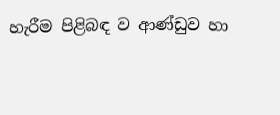හැරීම පිළිබඳ ව ආණ්ඩුව හා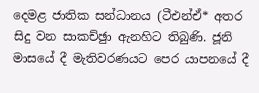දෙමළ ජාතික සන්ධානය (ටීඑන්ඒ* අතර සිදු වන සාකච්ඡුා ඇනහිට තිබුණි. ජූනි මාසයේ දී මැතිවරණයට පෙර යාපනයේ දී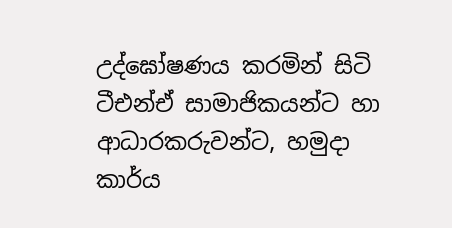උද්ඝෝෂණය කරමින් සිටි ටීඑන්ඒ සාමාජිකයන්ට හා ආධාරකරුවන්ට, හමුදා කාර්ය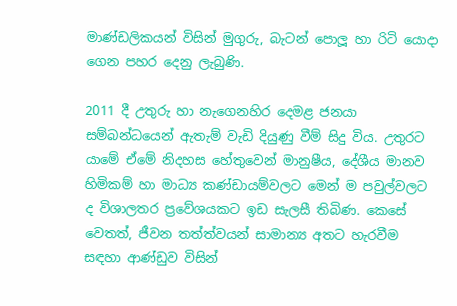මාණ්ඩලිකයන් විසින් මුගුරු, බැටන් පොලූ හා රිටි යොදා ගෙන පහර දෙනු ලැබුණි.

2011 දී උතුරු හා නැගෙනහිර දෙමළ ජනයා සම්බන්ධයෙන් ඇතැම් වැඩි දියුණු වීම් සිදු විය. උතුරට යාමේ ඒමේ නිදහස හේතුවෙන් මානුෂීය, දේශීය මානව හිමිකම් හා මාධ්‍ය කණ්ඩායම්වලට මෙන් ම පවුල්වලට ද විශාලතර ප්‍රවේශයකට ඉඩ සැලසී තිබිණ. කෙසේ වෙතත්, ජීවන තත්ත්වයන් සාමාන්‍ය අතට හැරවීම සඳහා ආණ්ඩුව විසින්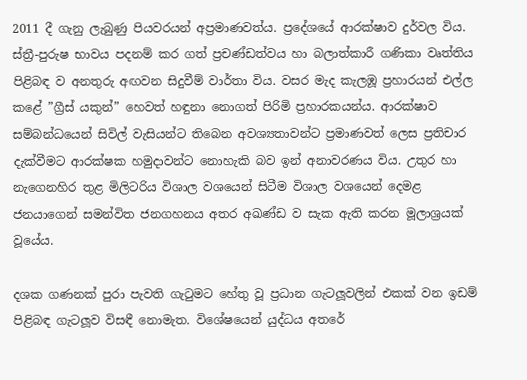2011 දී ගැනු ලැබුණු පියවරයන් අප්‍රමාණවත්ය. ප්‍රදේශයේ ආරක්ෂාව දුර්වල විය. ස්ත්‍රී-පුරුෂ භාවය පදනම් කර ගත් ප්‍රචණ්ඩත්වය හා බලාත්කාරී ගණිකා වෘත්තිය පිළිබඳ ව අනතුරු අඟවන සිදුවීම් වාර්තා විය. වසර මැද කැලඹූ ප්‍රහාරයන් එල්ල කළේ ”ග්‍රීස් යකුන්” හෙවත් හඳුනා නොගත් පිරිමි ප්‍රහාරකයන්ය. ආරක්ෂාව සම්බන්ධයෙන් සිවිල් වැසියන්ට තිබෙන අවශ්‍යතාවන්ට ප්‍රමාණවත් ලෙස ප්‍රතිචාර දැක්වීමට ආරක්ෂක හමුදාවන්ට නොහැකි බව ඉන් අනාවරණය විය. උතුර හා නැගෙනහිර තුළ මිලිටරිය විශාල වශයෙන් සිටීම විශාල වශයෙන් දෙමළ ජනයාගෙන් සමන්විත ජනගහනය අතර අඛණ්ඩ ව සැක ඇති කරන මූලාශ්‍රයක් වූයේය.

දශක ගණනක් පුරා පැවති ගැටුමට හේතු වූ ප්‍රධාන ගැටලූවලින් එකක් වන ඉඩම් පිළිබඳ ගැටලූව විසඳී නොමැත. විශේෂයෙන් යුද්ධය අතරේ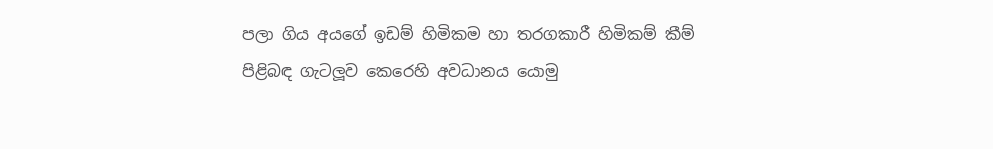පලා ගිය අයගේ ඉඩම් හිමිකම හා තරගකාරී හිමිකම් කීම් පිළිබඳ ගැටලූව කෙරෙහි අවධානය යොමු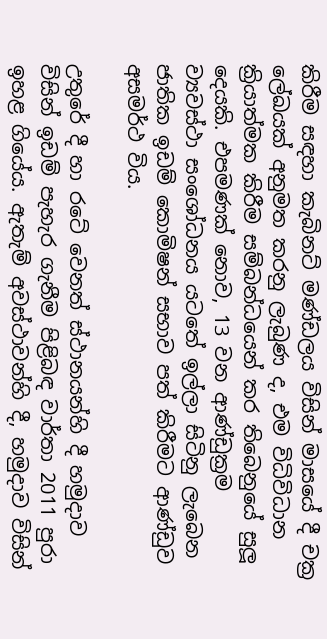කිරීම සඳහා කැබිනට් මණ්ඩලය විසින් මාසයේ දී චක්‍ර ලේඛයක් අනුමත කරනු ලැබුණ ද, එම විධිවිධාන ක්‍රියාත්මක කිරීම සම්බන්ධයෙන් කර තිබෙනුයේ සුලූ දෙයකි. එපමණක් නොව, 13 වන ආණ්ඩුක්‍රම ව්‍යවස්ථා සංශෝධනය යටතේ ඉල්ලා සිටිනු ලැබෙන ජාතික ඉඩම් කොමිෂන් සභාව පත් කිරීමට ආණ්ඩුව අසමර්ථ විය.

උතුරේ දී හා රටේ වෙනත් ස්ථානයන්හි දී හමුදාව විසින් ඉඩම් පැහැර ගැනීම පිළිබඳ වාර්තා 2011 පුරා ඉහළ ගියේය. ඇතැම් අවස්ථාවන්හි දී, හමුදාව විසින්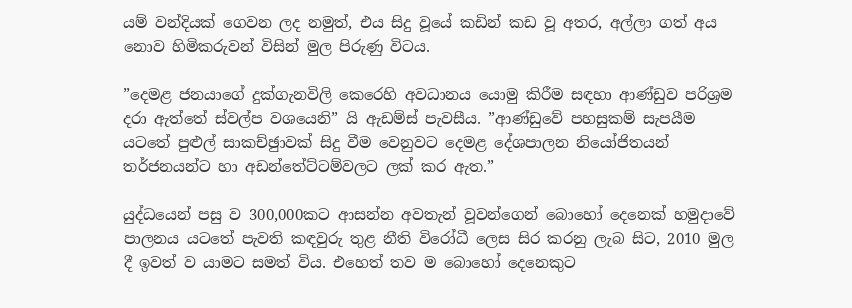යම් වන්දියක් ගෙවන ලද නමුත්, එය සිදු වූයේ කඩින් කඩ වූ අතර, අල්ලා ගත් අය නොව හිමිකරුවන් විසින් මුල පිරුණු විටය.

”දෙමළ ජනයාගේ දුක්ගැනවිලි කෙරෙහි අවධානය යොමු කිරීම සඳහා ආණ්ඩුව පරිශ්‍රම දරා ඇත්තේ ස්වල්ප වශයෙනි” යි ඇඩම්ස් පැවසීය. ”ආණ්ඩුවේ පහසුකම් සැපයීම යටතේ පුළුල් සාකච්ඡුාවක් සිදු වීම වෙනුවට දෙමළ දේශපාලන නියෝජිතයන් තර්ජනයන්ට හා අඩන්තේට්ටම්වලට ලක් කර ඇත.”

යුද්ධයෙන් පසු ව 300,000කට ආසන්න අවතැන් වූවන්ගෙන් බොහෝ දෙනෙක් හමුදාවේ පාලනය යටතේ පැවති කඳවුරු තුළ නීති විරෝධී ලෙස සිර කරනු ලැබ සිට, 2010 මුල දී ඉවත් ව යාමට සමත් විය. එහෙත් තව ම බොහෝ දෙනෙකුට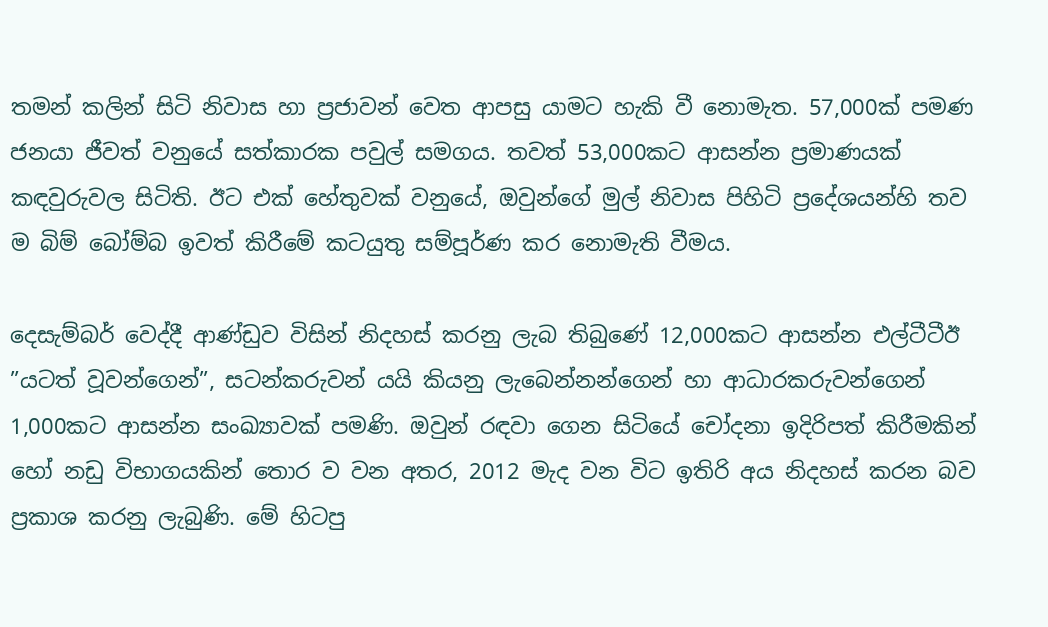තමන් කලින් සිටි නිවාස හා ප්‍රජාවන් වෙත ආපසු යාමට හැකි වී නොමැත. 57,000ක් පමණ ජනයා ජීවත් වනුයේ සත්කාරක පවුල් සමගය. තවත් 53,000කට ආසන්න ප්‍රමාණයක් කඳවුරුවල සිටිති. ඊට එක් හේතුවක් වනුයේ, ඔවුන්ගේ මුල් නිවාස පිහිටි ප්‍රදේශයන්හි තව ම බිම් බෝම්බ ඉවත් කිරීමේ කටයුතු සම්පූර්ණ කර නොමැති වීමය.

දෙසැම්බර් වෙද්දී ආණ්ඩුව විසින් නිදහස් කරනු ලැබ තිබුණේ 12,000කට ආසන්න එල්ටීටීඊ ”යටත් වූවන්ගෙන්”, සටන්කරුවන් යයි කියනු ලැබෙන්නන්ගෙන් හා ආධාරකරුවන්ගෙන් 1,000කට ආසන්න සංඛ්‍යාවක් පමණි. ඔවුන් රඳවා ගෙන සිටියේ චෝදනා ඉදිරිපත් කිරීමකින් හෝ නඩු විභාගයකින් තොර ව වන අතර, 2012 මැද වන විට ඉතිරි අය නිදහස් කරන බව ප්‍රකාශ කරනු ලැබුණි. මේ හිටපු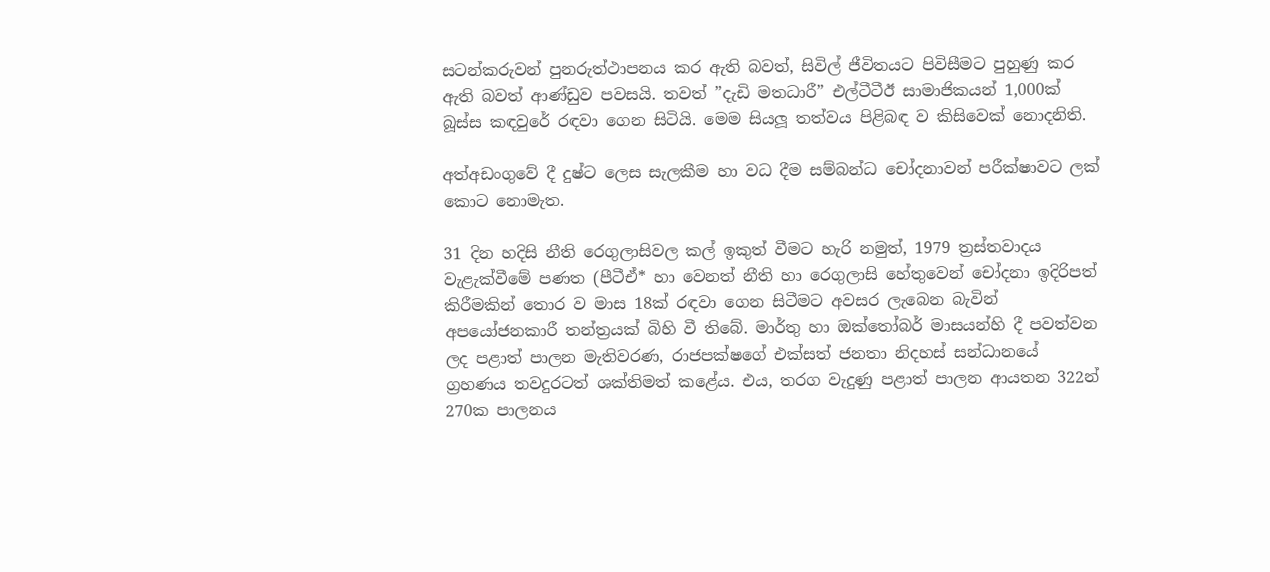සටන්කරුවන් පුනරුත්ථාපනය කර ඇති බවත්, සිවිල් ජීවිතයට පිවිසීමට පුහුණු කර ඇති බවත් ආණ්ඩුව පවසයි. තවත් ”දැඩි මතධාරී” එල්ටීටීඊ සාමාජිකයන් 1,000ක් බූස්ස කඳවුරේ රඳවා ගෙන සිටියි. මෙම සියලූ තත්වය පිළිබඳ ව කිසිවෙක් නොදනිති.

අත්අඩංගුවේ දී දුෂ්ට ලෙස සැලකීම හා වධ දීම සම්බන්ධ චෝදනාවන් පරීක්ෂාවට ලක් කොට නොමැත.

31 දින හදිසි නීති රෙගුලාසිවල කල් ඉකුත් වීමට හැරි නමුත්, 1979 ත්‍රස්තවාදය වැළැක්වීමේ පණත (පීටීඒ* හා වෙනත් නීති හා රෙගුලාසි හේතුවෙන් චෝදනා ඉදිරිපත් කිරීමකින් තොර ව මාස 18ක් රඳවා ගෙන සිටීමට අවසර ලැබෙන බැවින් අපයෝජනකාරී තන්ත්‍රයක් බිහි වී තිබේ. මාර්තු හා ඔක්තෝබර් මාසයන්හි දී පවත්වන ලද පළාත් පාලන මැතිවරණ, රාජපක්ෂගේ එක්සත් ජනතා නිදහස් සන්ධානයේ ග්‍රහණය තවදුරටත් ශක්තිමත් කළේය. එය, තරග වැදුණු පළාත් පාලන ආයතන 322න් 270ක පාලනය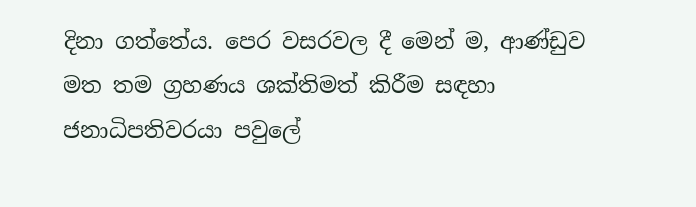දිනා ගත්තේය. පෙර වසරවල දී මෙන් ම, ආණ්ඩුව මත තම ග්‍රහණය ශක්තිමත් කිරීම සඳහා ජනාධිපතිවරයා පවුලේ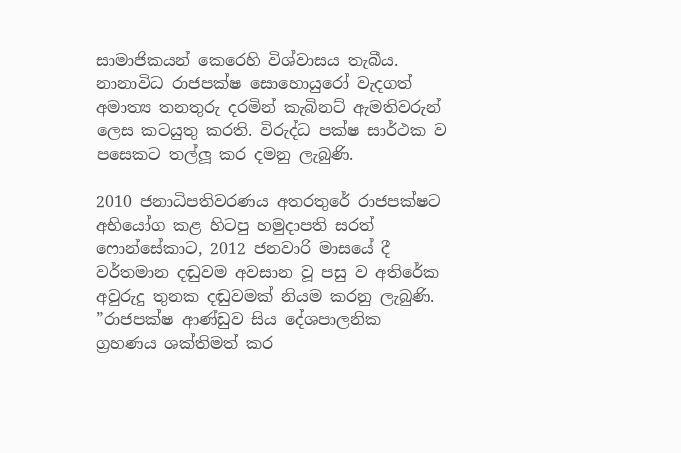සාමාජිකයන් කෙරෙහි විශ්වාසය තැබීය. නානාවිධ රාජපක්ෂ සොහොයුරෝ වැදගත් අමාත්‍ය තනතුරු දරමින් කැබිනට් ඇමතිවරුන් ලෙස කටයුතු කරති. විරුද්ධ පක්ෂ සාර්ථක ව පසෙකට තල්ලූ කර දමනු ලැබුණි.

2010 ජනාධිපතිවරණය අතරතුරේ රාජපක්ෂට අභියෝග කළ හිටපු හමුදාපති සරත් ෆොන්සේකාට, 2012 ජනවාරි මාසයේ දී වර්තමාන දඬුවම අවසාන වූ පසු ව අතිරේක අවුරුදු තුනක දඬුවමක් නියම කරනු ලැබුණි. ”රාජපක්ෂ ආණ්ඩුව සිය දේශපාලනික ග්‍රහණය ශක්තිමත් කර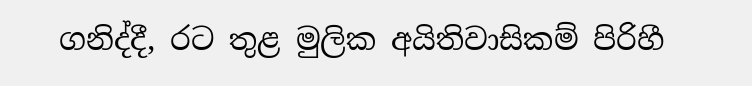ගනිද්දී, රට තුළ මුලික අයිතිවාසිකම් පිරිහී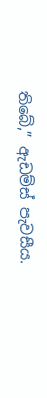තිබේ,” ඇඩම්ස් පැවසීය.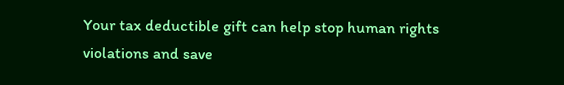Your tax deductible gift can help stop human rights violations and save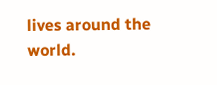lives around the world.